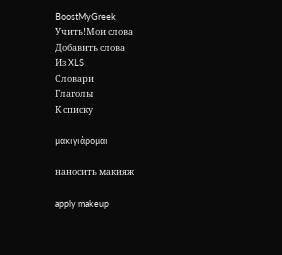BoostMyGreek
Учить!Мои слова
Добавить слова
Из XLS
Словари
Глаголы
К списку

μακιγιάρομαι

наносить макияж

apply makeup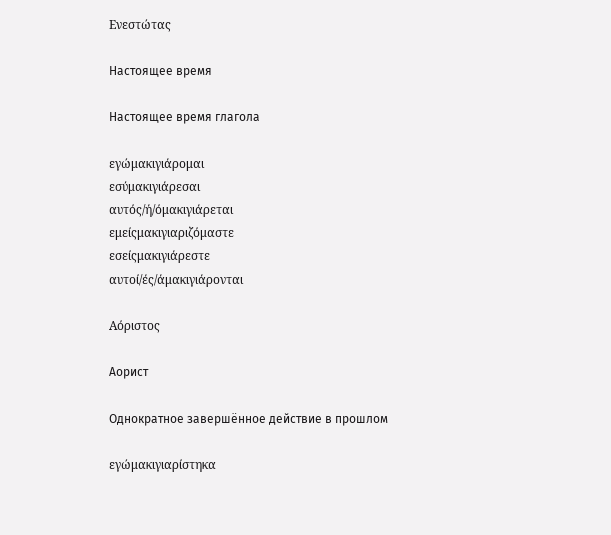Ενεστώτας

Настоящее время

Настоящее время глагола

εγώμακιγιάρομαι
εσύμακιγιάρεσαι
αυτός/ή/όμακιγιάρεται
εμείςμακιγιαριζόμαστε
εσείςμακιγιάρεστε
αυτοί/ές/άμακιγιάρονται

Αόριστος

Аорист

Однократное завершённое действие в прошлом

εγώμακιγιαρίστηκα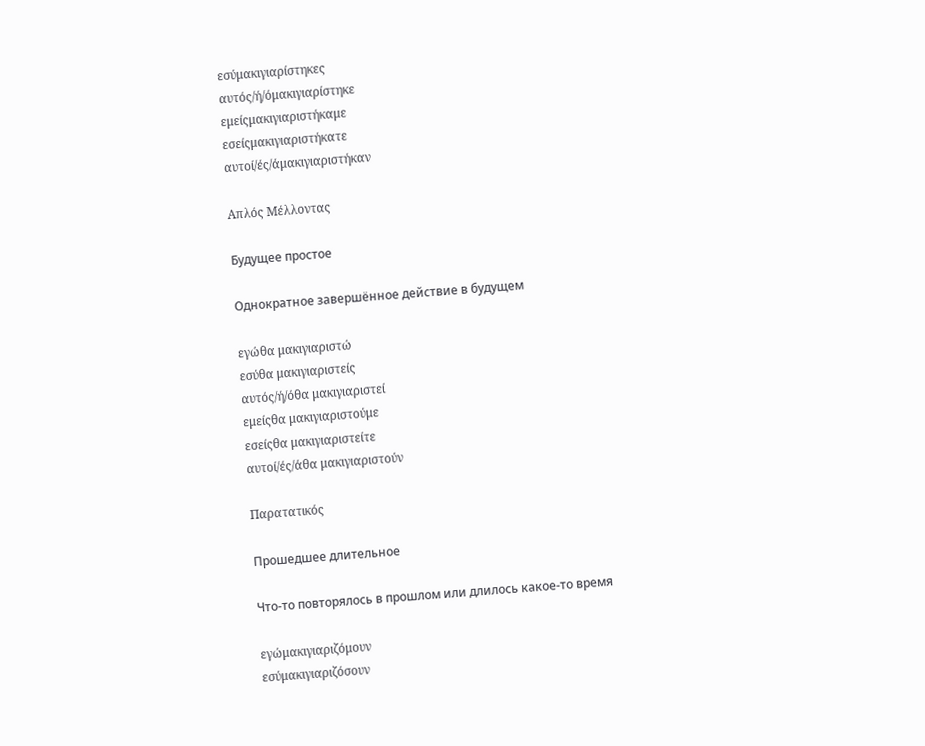εσύμακιγιαρίστηκες
αυτός/ή/όμακιγιαρίστηκε
εμείςμακιγιαριστήκαμε
εσείςμακιγιαριστήκατε
αυτοί/ές/άμακιγιαριστήκαν

Απλός Μέλλοντας

Будущее простое

Однократное завершённое действие в будущем

εγώθα μακιγιαριστώ
εσύθα μακιγιαριστείς
αυτός/ή/όθα μακιγιαριστεί
εμείςθα μακιγιαριστούμε
εσείςθα μακιγιαριστείτε
αυτοί/ές/άθα μακιγιαριστούν

Παρατατικός

Прошедшее длительное

Что-то повторялось в прошлом или длилось какое-то время

εγώμακιγιαριζόμουν
εσύμακιγιαριζόσουν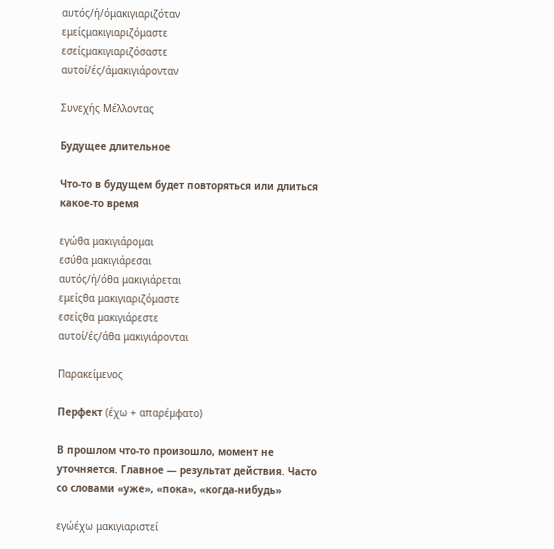αυτός/ή/όμακιγιαριζόταν
εμείςμακιγιαριζόμαστε
εσείςμακιγιαριζόσαστε
αυτοί/ές/άμακιγιάρονταν

Συνεχής Μέλλοντας

Будущее длительное

Что-то в будущем будет повторяться или длиться какое-то время

εγώθα μακιγιάρομαι
εσύθα μακιγιάρεσαι
αυτός/ή/όθα μακιγιάρεται
εμείςθα μακιγιαριζόμαστε
εσείςθα μακιγιάρεστε
αυτοί/ές/άθα μακιγιάρονται

Παρακείμενος

Перфект (έχω + απαρέμφατο)

В прошлом что-то произошло, момент не уточняется. Главное — результат действия. Часто со словами «уже», «пока», «когда-нибудь»

εγώέχω μακιγιαριστεί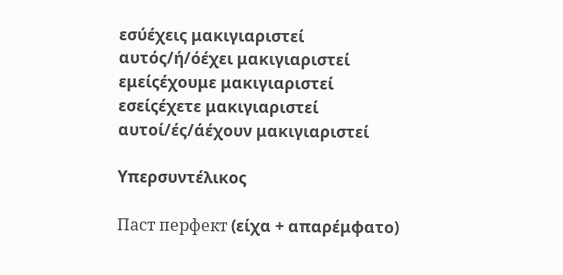εσύέχεις μακιγιαριστεί
αυτός/ή/όέχει μακιγιαριστεί
εμείςέχουμε μακιγιαριστεί
εσείςέχετε μακιγιαριστεί
αυτοί/ές/άέχουν μακιγιαριστεί

Υπερσυντέλικος

Паст перфект (είχα + απαρέμφατο)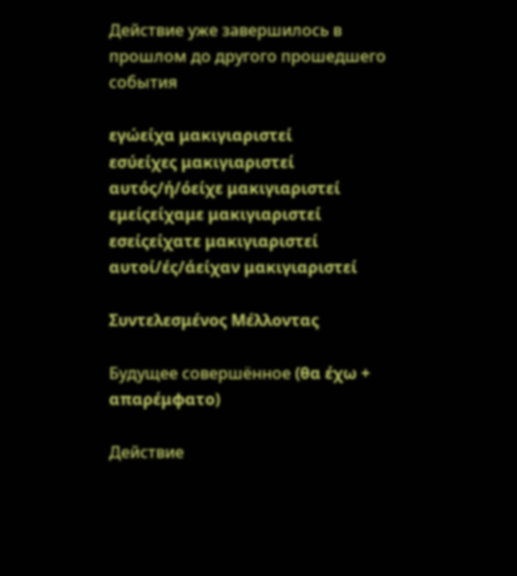Действие уже завершилось в прошлом до другого прошедшего события

εγώείχα μακιγιαριστεί
εσύείχες μακιγιαριστεί
αυτός/ή/όείχε μακιγιαριστεί
εμείςείχαμε μακιγιαριστεί
εσείςείχατε μακιγιαριστεί
αυτοί/ές/άείχαν μακιγιαριστεί

Συντελεσμένος Μέλλοντας

Будущее совершённое (θα έχω + απαρέμφατο)

Действие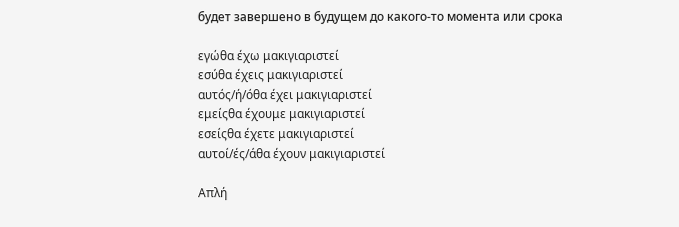будет завершено в будущем до какого-то момента или срока

εγώθα έχω μακιγιαριστεί
εσύθα έχεις μακιγιαριστεί
αυτός/ή/όθα έχει μακιγιαριστεί
εμείςθα έχουμε μακιγιαριστεί
εσείςθα έχετε μακιγιαριστεί
αυτοί/ές/άθα έχουν μακιγιαριστεί

Απλή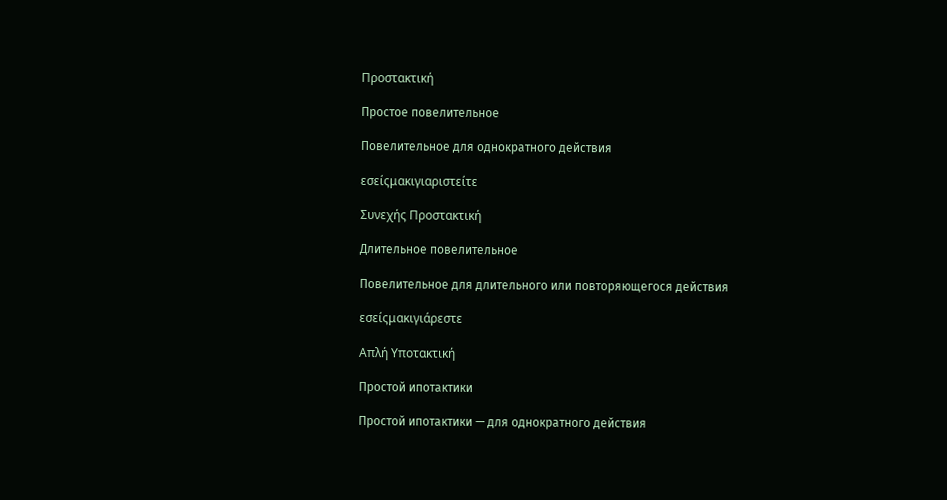Προστακτική

Простое повелительное

Повелительное для однократного действия

εσείςμακιγιαριστείτε

Συνεχής Προστακτική

Длительное повелительное

Повелительное для длительного или повторяющегося действия

εσείςμακιγιάρεστε

Απλή Υποτακτική

Простой ипотактики

Простой ипотактики — для однократного действия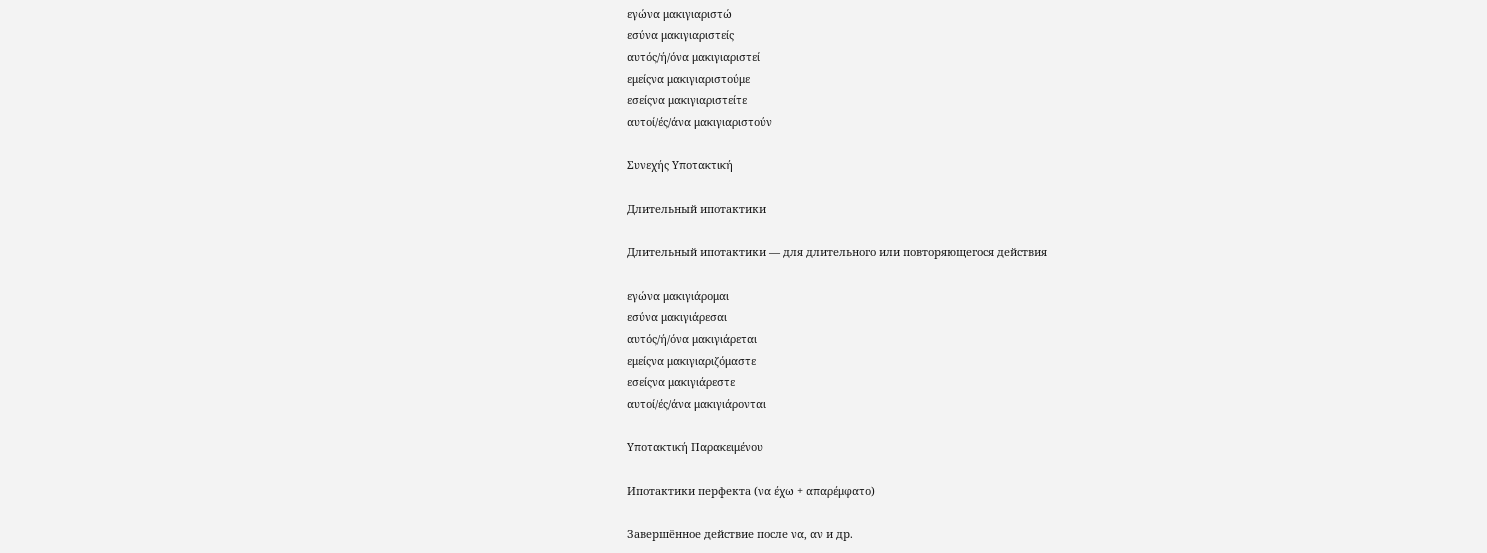εγώνα μακιγιαριστώ
εσύνα μακιγιαριστείς
αυτός/ή/όνα μακιγιαριστεί
εμείςνα μακιγιαριστούμε
εσείςνα μακιγιαριστείτε
αυτοί/ές/άνα μακιγιαριστούν

Συνεχής Υποτακτική

Длительный ипотактики

Длительный ипотактики — для длительного или повторяющегося действия

εγώνα μακιγιάρομαι
εσύνα μακιγιάρεσαι
αυτός/ή/όνα μακιγιάρεται
εμείςνα μακιγιαριζόμαστε
εσείςνα μακιγιάρεστε
αυτοί/ές/άνα μακιγιάρονται

Υποτακτική Παρακειμένου

Ипотактики перфекта (να έχω + απαρέμφατο)

Завершённое действие после να, αν и др.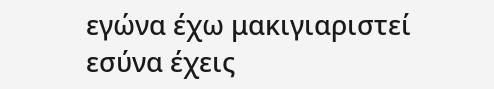εγώνα έχω μακιγιαριστεί
εσύνα έχεις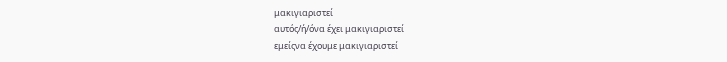μακιγιαριστεί
αυτός/ή/όνα έχει μακιγιαριστεί
εμείςνα έχουμε μακιγιαριστεί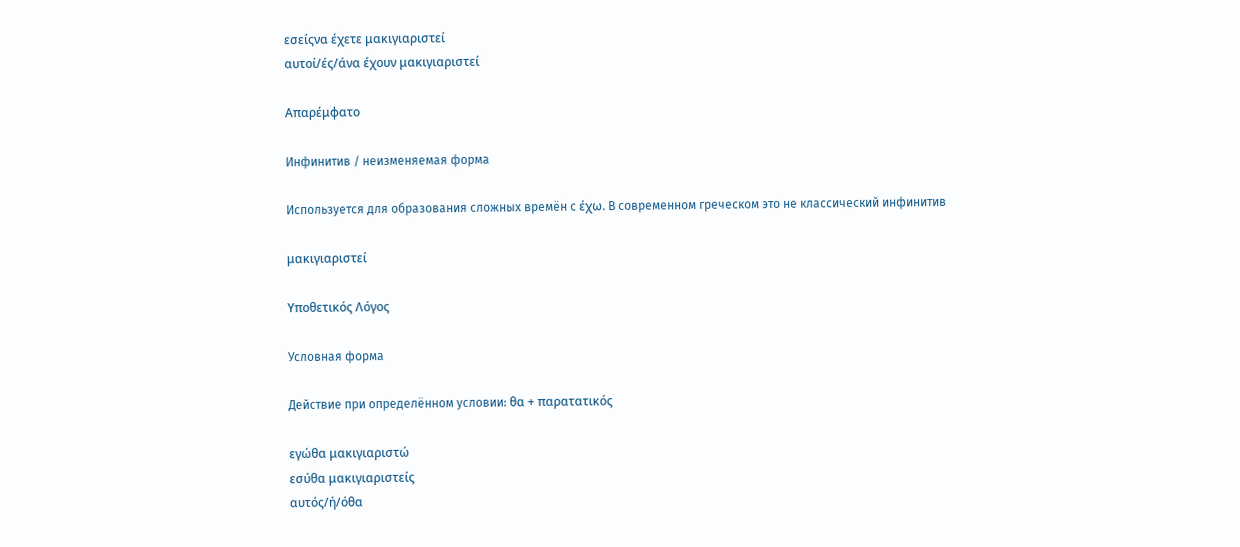εσείςνα έχετε μακιγιαριστεί
αυτοί/ές/άνα έχουν μακιγιαριστεί

Απαρέμφατο

Инфинитив / неизменяемая форма

Используется для образования сложных времён с έχω. В современном греческом это не классический инфинитив

μακιγιαριστεί

Υποθετικός Λόγος

Условная форма

Действие при определённом условии: θα + παρατατικός

εγώθα μακιγιαριστώ
εσύθα μακιγιαριστείς
αυτός/ή/όθα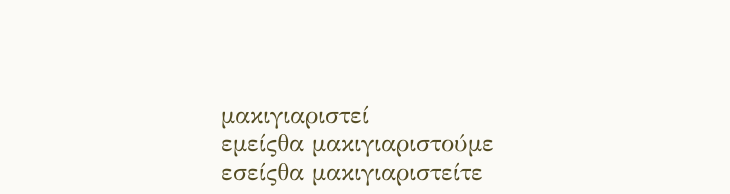μακιγιαριστεί
εμείςθα μακιγιαριστούμε
εσείςθα μακιγιαριστείτε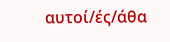αυτοί/ές/άθα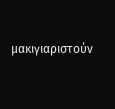μακιγιαριστούν